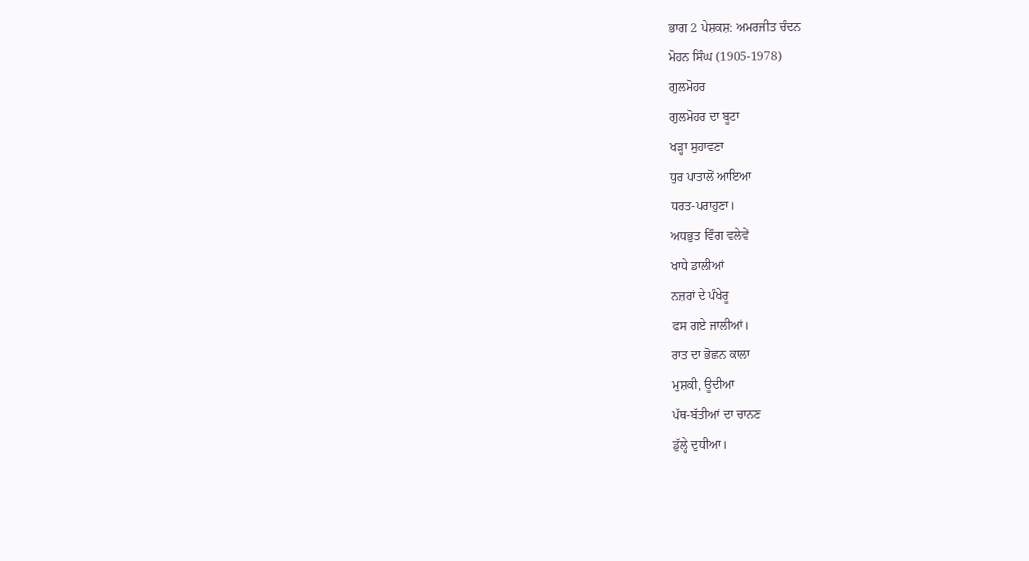ਭਾਗ 2 ਪੇਸ਼ਕਸ਼: ਅਮਰਜੀਤ ਚੰਦਨ
ਮੋਹਨ ਸਿੰਘ (1905-1978)
ਗੁਲਮੋਹਰ
ਗੁਲਮੋਹਰ ਦਾ ਬੂਟਾ
ਖੜ੍ਹਾ ਸੁਹਾਵਣਾ
ਧੁਰ ਪਾਤਾਲੋਂ ਆਇਆ
ਧਰਤ-ਪਰਾਹੁਣਾ।
ਅਧਭੁਤ ਵਿੰਗ ਵਲੇਵੇਂ
ਖਾਧੇ ਡਾਲੀਆਂ
ਨਜ਼ਰਾਂ ਦੇ ਪੰਖੇਰੂ
ਫਸ ਗਏ ਜਾਲੀਆਂ।
ਰਾਤ ਦਾ ਭੋਛਨ ਕਾਲਾ
ਮੁਸ਼ਕੀ, ਊਦੀਆ
ਪੱਥ-ਬੱਤੀਆਂ ਦਾ ਚਾਨਣ
ਡੁੱਲ੍ਹੇ ਦੁਧੀਆ।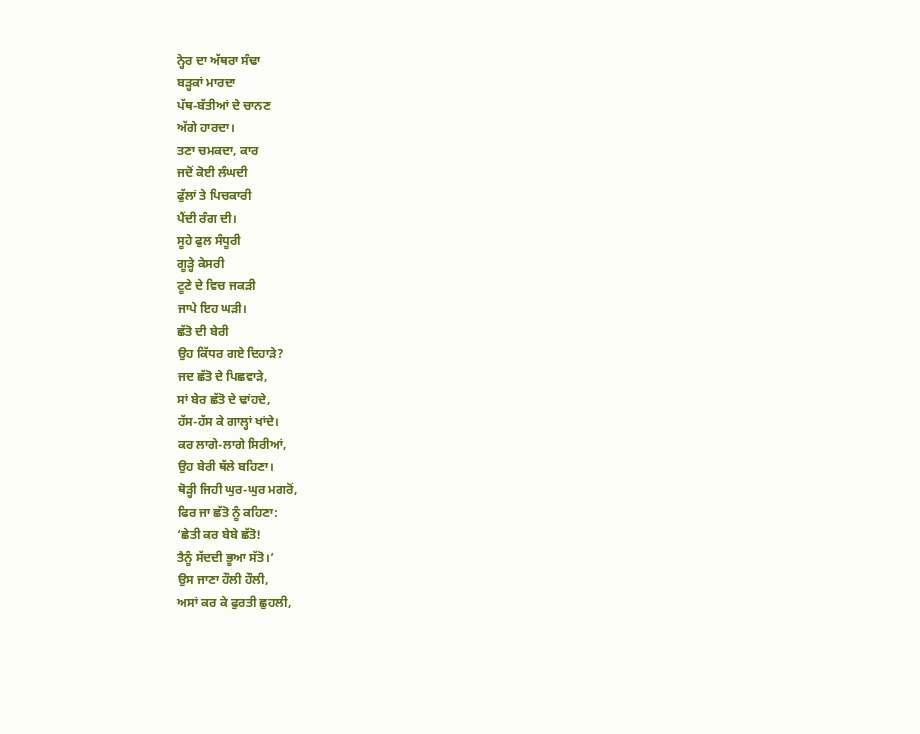ਨ੍ਹੇਰ ਦਾ ਅੱਥਰਾ ਸੰਢਾ
ਬੜ੍ਹਕਾਂ ਮਾਰਦਾ
ਪੱਥ-ਬੱਤੀਆਂ ਦੇ ਚਾਨਣ
ਅੱਗੇ ਹਾਰਦਾ।
ਤਣਾ ਚਮਕਦਾ, ਕਾਰ
ਜਦੋਂ ਕੋਈ ਲੰਘਦੀ
ਫੁੱਲਾਂ ਤੇ ਪਿਚਕਾਰੀ
ਪੈਂਦੀ ਰੰਗ ਦੀ।
ਸੂਹੇ ਫੁਲ ਸੰਧੂਰੀ
ਗੂੜ੍ਹੇ ਕੇਸਰੀ
ਟੂਣੇ ਦੇ ਵਿਚ ਜਕੜੀ
ਜਾਪੇ ਇਹ ਘੜੀ।
ਛੱਤੋ ਦੀ ਬੇਰੀ
ਉਹ ਕਿੱਧਰ ਗਏ ਦਿਹਾੜੇ?
ਜਦ ਛੱਤੋ ਦੇ ਪਿਛਵਾੜੇ,
ਸਾਂ ਬੇਰ ਛੱਤੋ ਦੇ ਢਾਂਹਦੇ,
ਹੱਸ-ਹੱਸ ਕੇ ਗਾਲ੍ਹਾਂ ਖਾਂਦੇ।
ਕਰ ਲਾਗੇ-ਲਾਗੇ ਸਿਰੀਆਂ,
ਉਹ ਬੇਰੀ ਥੱਲੇ ਬਹਿਣਾ।
ਥੋੜ੍ਹੀ ਜਿਹੀ ਘੁਰ-ਘੁਰ ਮਗਰੋਂ,
ਫਿਰ ਜਾ ਛੱਤੋ ਨੂੰ ਕਹਿਣਾ:
‘ਛੇਤੀ ਕਰ ਬੇਬੇ ਛੱਤੋ!
ਤੈਨੂੰ ਸੱਦਦੀ ਭੂਆ ਸੱਤੋ।’
ਉਸ ਜਾਣਾ ਹੌਲੀ ਹੌਲੀ,
ਅਸਾਂ ਕਰ ਕੇ ਫੁਰਤੀ ਛੁਹਲੀ,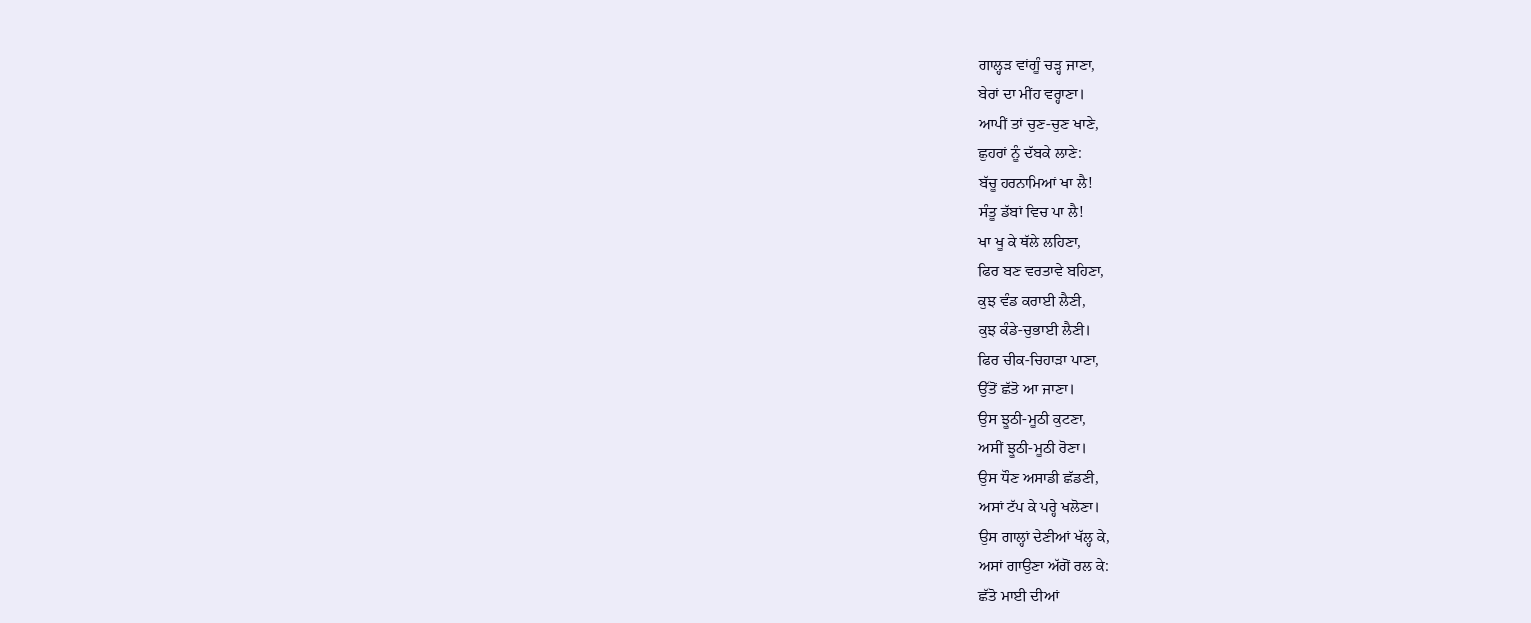ਗਾਲ੍ਹੜ ਵਾਂਗੂੰ ਚੜ੍ਹ ਜਾਣਾ,
ਬੇਰਾਂ ਦਾ ਮੀਂਹ ਵਰ੍ਹਾਣਾ।
ਆਪੀਂ ਤਾਂ ਚੁਣ-ਚੁਣ ਖਾਣੇ,
ਛੁਹਰਾਂ ਨੂੰ ਦੱਬਕੇ ਲਾਣੇ:
ਬੱਚੂ ਹਰਨਾਮਿਆਂ ਖਾ ਲੈ!
ਸੰਤੂ ਡੱਬਾਂ ਵਿਚ ਪਾ ਲੈ!
ਖਾ ਖੂ ਕੇ ਥੱਲੇ ਲਹਿਣਾ,
ਫਿਰ ਬਣ ਵਰਤਾਵੇ ਬਹਿਣਾ,
ਕੁਝ ਵੰਡ ਕਰਾਈ ਲੈਣੀ,
ਕੁਝ ਕੰਡੇ-ਚੁਭਾਈ ਲੈਣੀ।
ਫਿਰ ਚੀਕ-ਚਿਹਾੜਾ ਪਾਣਾ,
ਉੱਤੋਂ ਛੱਤੋ ਆ ਜਾਣਾ।
ਉਸ ਝੂਠੀ-ਮੂਠੀ ਕੁਟਣਾ,
ਅਸੀਂ ਝੂਠੀ-ਮੂਠੀ ਰੋਣਾ।
ਉਸ ਧੌਣ ਅਸਾਡੀ ਛੱਡਣੀ,
ਅਸਾਂ ਟੱਪ ਕੇ ਪਰ੍ਹੇ ਖਲੋਣਾ।
ਉਸ ਗਾਲ੍ਹਾਂ ਦੇਣੀਆਂ ਖੱਲ੍ਹ ਕੇ,
ਅਸਾਂ ਗਾਉਣਾ ਅੱਗੋਂ ਰਲ ਕੇ:
ਛੱਤੋ ਮਾਈ ਦੀਆਂ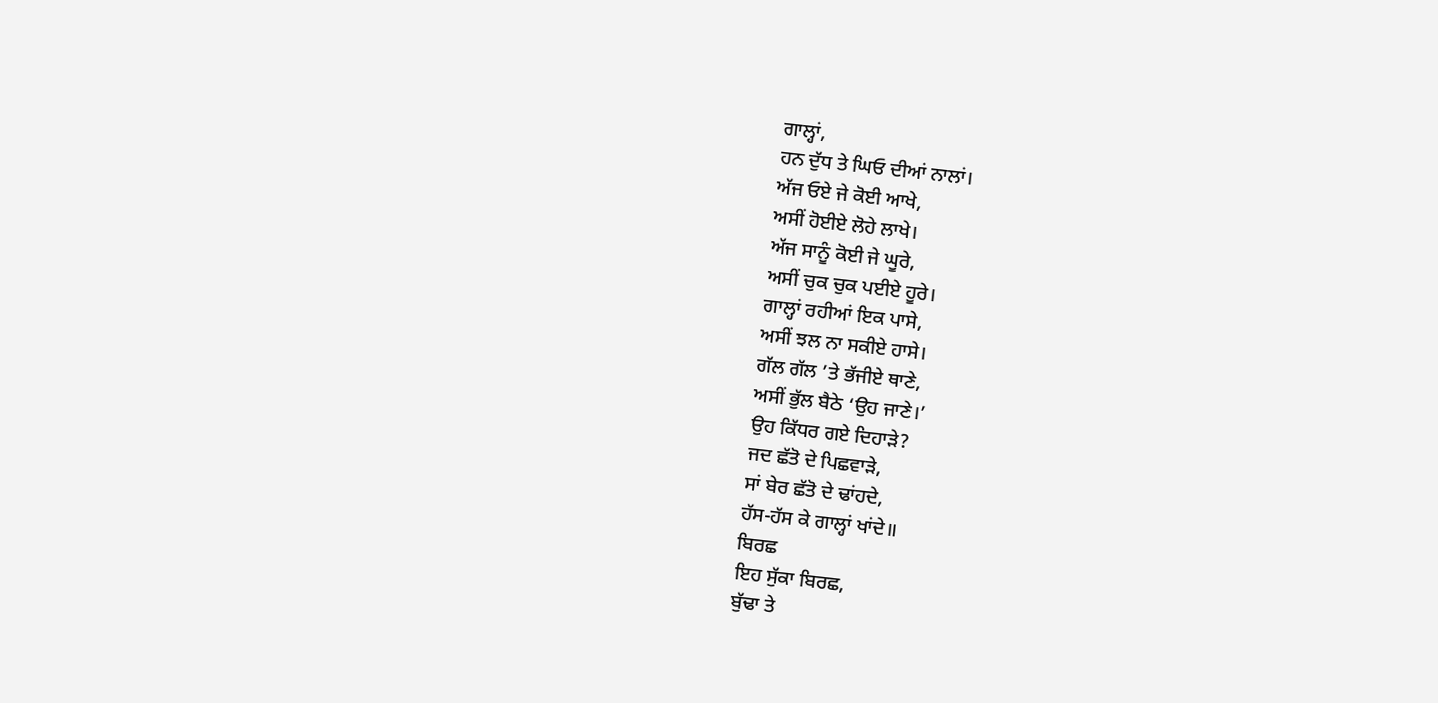ਗਾਲ੍ਹਾਂ,
ਹਨ ਦੁੱਧ ਤੇ ਘਿਓ ਦੀਆਂ ਨਾਲਾਂ।
ਅੱਜ ਓਏ ਜੇ ਕੋਈ ਆਖੇ,
ਅਸੀਂ ਹੋਈਏ ਲੋਹੇ ਲਾਖੇ।
ਅੱਜ ਸਾਨੂੰ ਕੋਈ ਜੇ ਘੂਰੇ,
ਅਸੀਂ ਚੁਕ ਚੁਕ ਪਈਏ ਹੂਰੇ।
ਗਾਲ੍ਹਾਂ ਰਹੀਆਂ ਇਕ ਪਾਸੇ,
ਅਸੀਂ ਝਲ ਨਾ ਸਕੀਏ ਹਾਸੇ।
ਗੱਲ ਗੱਲ ’ਤੇ ਭੱਜੀਏ ਥਾਣੇ,
ਅਸੀਂ ਭੁੱਲ ਬੈਠੇ ‘ਉਹ ਜਾਣੇ।’
ਉਹ ਕਿੱਧਰ ਗਏ ਦਿਹਾੜੇ?
ਜਦ ਛੱਤੋ ਦੇ ਪਿਛਵਾੜੇ,
ਸਾਂ ਬੇਰ ਛੱਤੋ ਦੇ ਢਾਂਹਦੇ,
ਹੱਸ-ਹੱਸ ਕੇ ਗਾਲ੍ਹਾਂ ਖਾਂਦੇ॥
ਬਿਰਛ
ਇਹ ਸੁੱਕਾ ਬਿਰਛ,
ਬੁੱਢਾ ਤੇ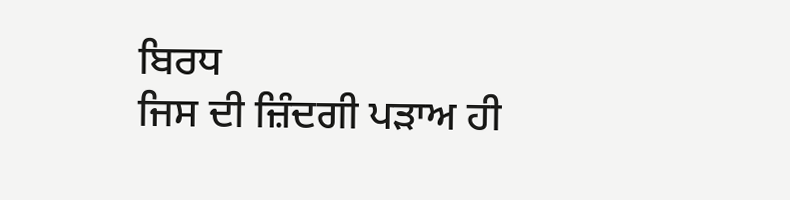ਬਿਰਧ
ਜਿਸ ਦੀ ਜ਼ਿੰਦਗੀ ਪੜਾਅ ਹੀ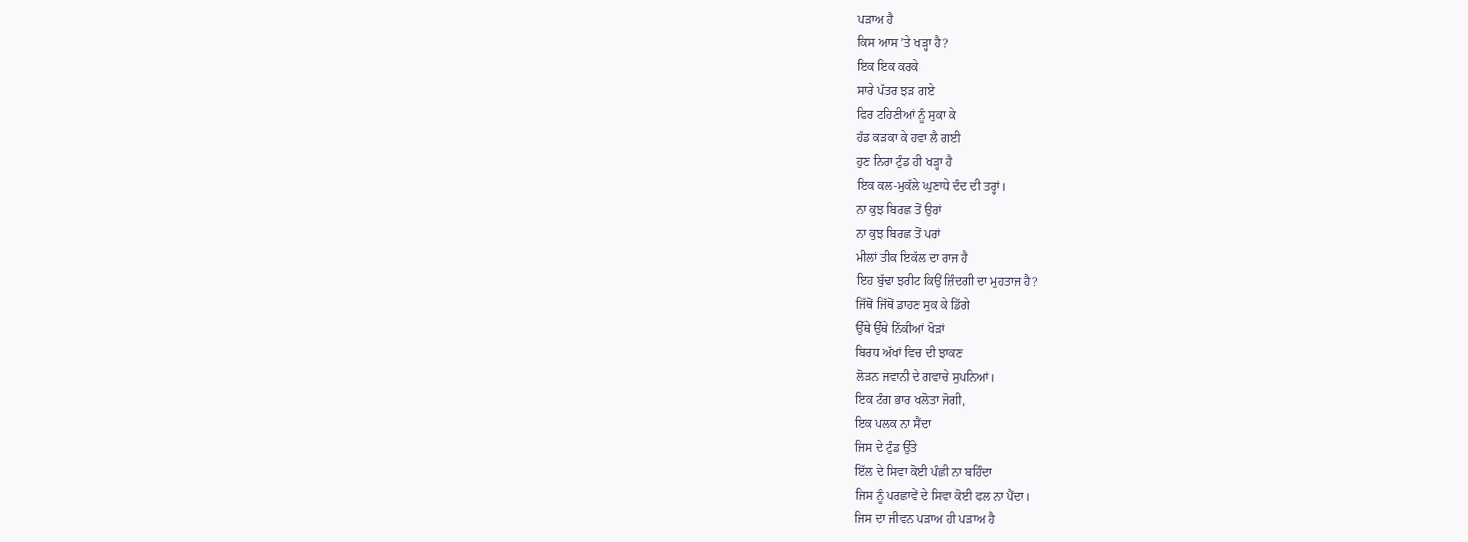ਪੜਾਅ ਹੈ
ਕਿਸ ਆਸ ’ਤੇ ਖੜ੍ਹਾ ਹੈ?
ਇਕ ਇਕ ਕਰਕੇ
ਸਾਰੇ ਪੱਤਰ ਝੜ ਗਏ
ਫਿਰ ਟਹਿਣੀਆਂ ਨੂੰ ਸੁਕਾ ਕੇ
ਹੱਡ ਕੜਕਾ ਕੇ ਹਵਾ ਲੈ ਗਈ
ਹੁਣ ਨਿਰਾ ਟੁੰਡ ਹੀ ਖੜ੍ਹਾ ਹੈ
ਇਕ ਕਲ-ਮੁਕੱਲੇ ਘੁਣਾਧੇ ਦੰਦ ਦੀ ਤਰ੍ਹਾਂ।
ਨਾ ਕੁਝ ਬਿਰਛ ਤੋਂ ਉਰਾਂ
ਨਾ ਕੁਝ ਬਿਰਛ ਤੋਂ ਪਰਾਂ
ਮੀਲਾਂ ਤੀਕ ਇਕੱਲ ਦਾ ਰਾਜ ਹੈ
ਇਹ ਬੁੱਢਾ ਝਰੀਟ ਕਿਉਂ ਜ਼ਿੰਦਗੀ ਦਾ ਮੁਹਤਾਜ ਹੈ?
ਜਿੱਥੋਂ ਜਿੱਥੋਂ ਡਾਹਣ ਸੁਕ ਕੇ ਡਿੱਗੇ
ਉੱਥੇ ਉੱਥੇ ਨਿੱਕੀਆਂ ਖੋੜਾਂ
ਬਿਰਧ ਅੱਖਾਂ ਵਿਚ ਦੀ ਝਾਕਣ
ਲੋੜਨ ਜਵਾਨੀ ਦੇ ਗਵਾਚੇ ਸੁਪਨਿਆਂ।
ਇਕ ਟੰਗ ਭਾਰ ਖਲੋਤਾ ਜੋਗੀ,
ਇਕ ਪਲਕ ਨਾ ਸੈਂਦਾ
ਜਿਸ ਦੇ ਟੁੰਡ ਉੱਤੇ
ਇੱਲ ਦੇ ਸਿਵਾ ਕੋਈ ਪੰਛੀ ਨਾ ਬਹਿੰਦਾ
ਜਿਸ ਨੂੰ ਪਰਛਾਵੇਂ ਦੇ ਸਿਵਾ ਕੋਈ ਫਲ ਨਾ ਪੈਂਦਾ।
ਜਿਸ ਦਾ ਜੀਵਨ ਪੜਾਅ ਹੀ ਪੜਾਅ ਹੈ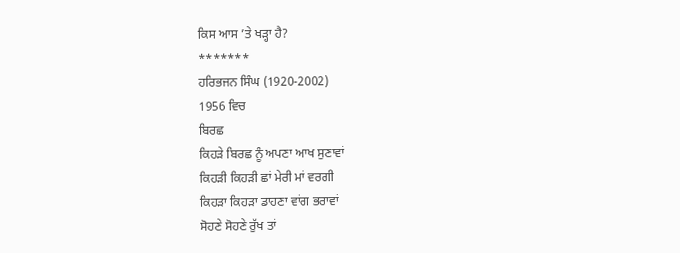ਕਿਸ ਆਸ ’ਤੇ ਖੜ੍ਹਾ ਹੈ?
*******
ਹਰਿਭਜਨ ਸਿੰਘ (1920-2002)
1956 ਵਿਚ
ਬਿਰਛ
ਕਿਹੜੇ ਬਿਰਛ ਨੂੰ ਅਪਣਾ ਆਖ ਸੁਣਾਵਾਂ
ਕਿਹੜੀ ਕਿਹੜੀ ਛਾਂ ਮੇਰੀ ਮਾਂ ਵਰਗੀ
ਕਿਹੜਾ ਕਿਹੜਾ ਡਾਹਣਾ ਵਾਂਗ ਭਰਾਵਾਂ
ਸੋਹਣੇ ਸੋਹਣੇ ਰੁੱਖ ਤਾਂ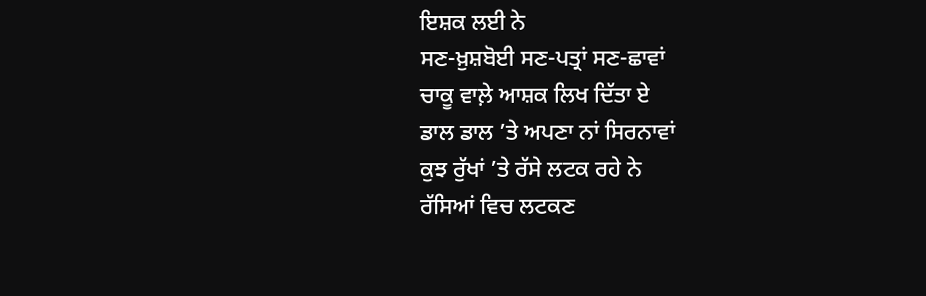ਇਸ਼ਕ ਲਈ ਨੇ
ਸਣ-ਖ਼ੁਸ਼ਬੋਈ ਸਣ-ਪਤ੍ਰਾਂ ਸਣ-ਛਾਵਾਂ
ਚਾਕੂ ਵਾਲ਼ੇ ਆਸ਼ਕ ਲਿਖ ਦਿੱਤਾ ਏ
ਡਾਲ ਡਾਲ ’ਤੇ ਅਪਣਾ ਨਾਂ ਸਿਰਨਾਵਾਂ
ਕੁਝ ਰੁੱਖਾਂ ’ਤੇ ਰੱਸੇ ਲਟਕ ਰਹੇ ਨੇ
ਰੱਸਿਆਂ ਵਿਚ ਲਟਕਣ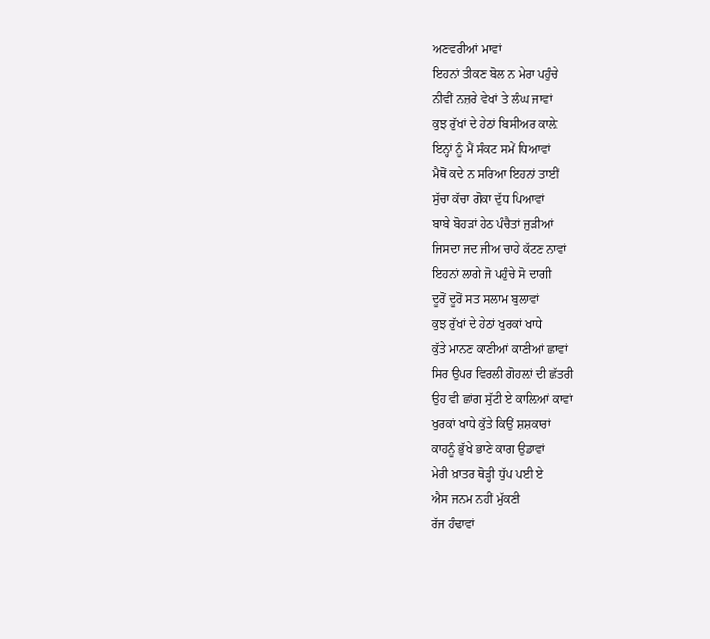ਅਣਵਰੀਆਂ ਮਾਵਾਂ
ਇਹਨਾਂ ਤੀਕਣ ਬੋਲ ਨ ਮੇਰਾ ਪਹੁੰਚੇ
ਨੀਵੀਂ ਨਜ਼ਰੇ ਵੇਖਾਂ ਤੇ ਲੰਘ ਜਾਵਾਂ
ਕੁਝ ਰੁੱਖਾਂ ਦੇ ਹੇਠਾਂ ਬਿਸੀਅਰ ਕਾਲ਼ੇ
ਇਨ੍ਹਾਂ ਨੂੰ ਮੈਂ ਸੰਕਟ ਸਮੇਂ ਧਿਆਵਾਂ
ਮੈਥੋਂ ਕਦੇ ਨ ਸਰਿਆ ਇਹਨਾਂ ਤਾਈਂ
ਸੁੱਚਾ ਕੱਚਾ ਗੋਕਾ ਦੁੱਧ ਪਿਆਵਾਂ
ਬਾਬੇ ਬੋਹੜਾਂ ਹੇਠ ਪੰਚੈਤਾਂ ਜੁੜੀਆਂ
ਜਿਸਦਾ ਜਦ ਜੀਅ ਚਾਹੇ ਕੱਟਣ ਨਾਵਾਂ
ਇਹਨਾਂ ਲਾਗੇ ਜੋ ਪਹੁੰਚੇ ਸੋ ਦਾਗੀ
ਦੂਰੋਂ ਦੂਰੋਂ ਸਤ ਸਲਾਮ ਬੁਲਾਵਾਂ
ਕੁਝ ਰੁੱਖਾਂ ਦੇ ਹੇਠਾਂ ਖੁਰਕਾਂ ਖਾਧੇ
ਕੁੱਤੇ ਮਾਨਣ ਕਾਣੀਆਂ ਕਾਣੀਆਂ ਛਾਵਾਂ
ਸਿਰ ਉਪਰ ਵਿਰਲੀ ਗੋਹਲ਼ਾਂ ਦੀ ਛੱਤਰੀ
ਉਹ ਵੀ ਛਾਂਗ ਸੁੱਟੀ ਏ ਕਾਲ਼ਿਆਂ ਕਾਵਾਂ
ਖੁਰਕਾਂ ਖਾਧੇ ਕੁੱਤੇ ਕਿਉਂ ਸ਼ਸ਼ਕਾਰਾਂ
ਕਾਹਨੂੰ ਭੁੱਖੇ ਭਾਣੇ ਕਾਗ ਉਡਾਵਾਂ
ਮੇਰੀ ਖ਼ਾਤਰ ਥੋੜ੍ਹੀ ਧੁੱਪ ਪਈ ਏ
ਐਸ ਜਨਮ ਨਹੀਂ ਮੁੱਕਣੀ
ਰੱਜ ਹੰਢਾਵਾਂ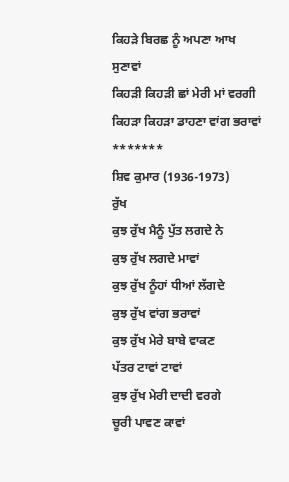ਕਿਹੜੇ ਬਿਰਛ ਨੂੰ ਅਪਣਾ ਆਖ ਸੁਣਾਵਾਂ
ਕਿਹੜੀ ਕਿਹੜੀ ਛਾਂ ਮੇਰੀ ਮਾਂ ਵਰਗੀ
ਕਿਹੜਾ ਕਿਹੜਾ ਡਾਹਣਾ ਵਾਂਗ ਭਰਾਵਾਂ
*******
ਸ਼ਿਵ ਕੁਮਾਰ (1936-1973)
ਰੁੱਖ
ਕੁਝ ਰੁੱਖ ਮੈਨੂੰ ਪੁੱਤ ਲਗਦੇ ਨੇ
ਕੁਝ ਰੁੱਖ ਲਗਦੇ ਮਾਵਾਂ
ਕੁਝ ਰੁੱਖ ਨੂੰਹਾਂ ਧੀਆਂ ਲੱਗਦੇ
ਕੁਝ ਰੁੱਖ ਵਾਂਗ ਭਰਾਵਾਂ
ਕੁਝ ਰੁੱਖ ਮੇਰੇ ਬਾਬੇ ਵਾਕਣ
ਪੱਤਰ ਟਾਵਾਂ ਟਾਵਾਂ
ਕੁਝ ਰੁੱਖ ਮੇਰੀ ਦਾਦੀ ਵਰਗੇ
ਚੂਰੀ ਪਾਵਣ ਕਾਵਾਂ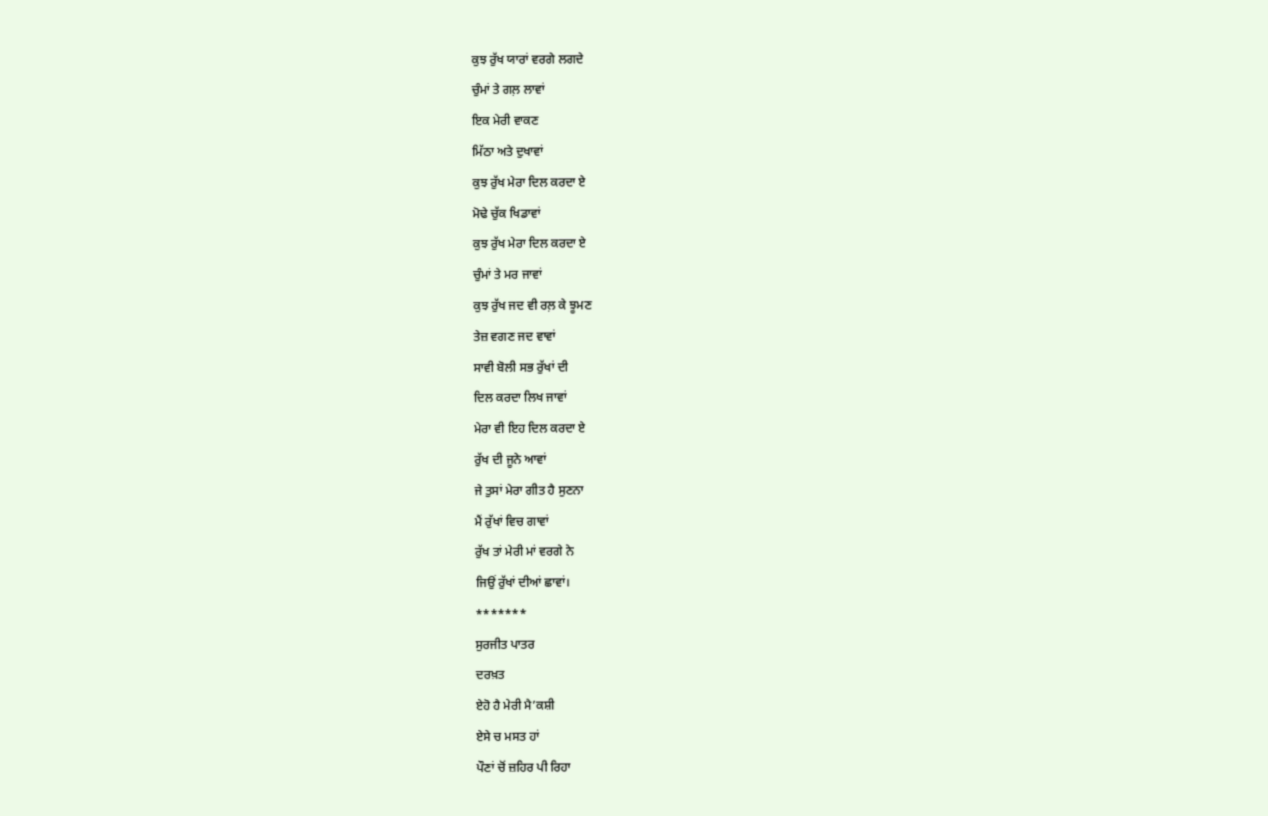ਕੁਝ ਰੁੱਖ ਯਾਰਾਂ ਵਰਗੇ ਲਗਦੇ
ਚੁੰਮਾਂ ਤੇ ਗਲ਼ ਲਾਵਾਂ
ਇਕ ਮੇਰੀ ਵਾਕਣ
ਮਿੱਠਾ ਅਤੇ ਦੁਖਾਵਾਂ
ਕੁਝ ਰੁੱਖ ਮੇਰਾ ਦਿਲ ਕਰਦਾ ਏ
ਮੋਢੇ ਚੁੱਕ ਖਿਡਾਵਾਂ
ਕੁਝ ਰੁੱਖ ਮੇਰਾ ਦਿਲ ਕਰਦਾ ਏ
ਚੁੰਮਾਂ ਤੇ ਮਰ ਜਾਵਾਂ
ਕੁਝ ਰੁੱਖ ਜਦ ਵੀ ਰਲ਼ ਕੇ ਝੂਮਣ
ਤੇਜ਼ ਵਗਣ ਜਦ ਵਾਵਾਂ
ਸਾਵੀ ਬੋਲੀ ਸਭ ਰੁੱਖਾਂ ਦੀ
ਦਿਲ ਕਰਦਾ ਲਿਖ ਜਾਵਾਂ
ਮੇਰਾ ਵੀ ਇਹ ਦਿਲ ਕਰਦਾ ਏ
ਰੁੱਖ ਦੀ ਜੂਨੇ ਆਵਾਂ
ਜੇ ਤੁਸਾਂ ਮੇਰਾ ਗੀਤ ਹੈ ਸੁਣਨਾ
ਮੈਂ ਰੁੱਖਾਂ ਵਿਚ ਗਾਵਾਂ
ਰੁੱਖ ਤਾਂ ਮੇਰੀ ਮਾਂ ਵਰਗੇ ਨੇ
ਜਿਉਂ ਰੁੱਖਾਂ ਦੀਆਂ ਛਾਵਾਂ।
*******
ਸੁਰਜੀਤ ਪਾਤਰ
ਦਰਖ਼ਤ
ਏਹੋ ਹੈ ਮੇਰੀ ਮੈ’ਕਸ਼ੀ
ਏਸੇ ਚ ਮਸਤ ਹਾਂ
ਪੌਣਾਂ ਚੋਂ ਜ਼ਹਿਰ ਪੀ ਰਿਹਾ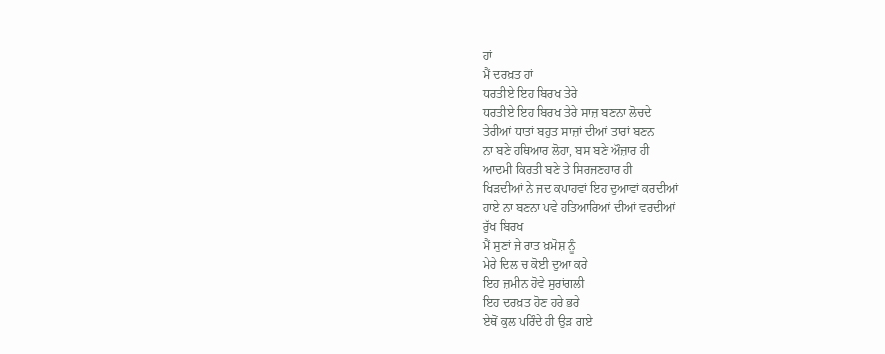ਹਾਂ
ਮੈਂ ਦਰਖ਼ਤ ਹਾਂ
ਧਰਤੀਏ ਇਹ ਬਿਰਖ ਤੇਰੇ
ਧਰਤੀਏ ਇਹ ਬਿਰਖ ਤੇਰੇ ਸਾਜ਼ ਬਣਨਾ ਲੋਚਦੇ
ਤੇਰੀਆਂ ਧਾਤਾਂ ਬਹੁਤ ਸਾਜ਼ਾਂ ਦੀਆਂ ਤਾਰਾਂ ਬਣਨ
ਨਾ ਬਣੇ ਹਥਿਆਰ ਲੋਹਾ, ਬਸ ਬਣੇ ਔਜ਼ਾਰ ਹੀ
ਆਦਮੀ ਕਿਰਤੀ ਬਣੇ ਤੇ ਸਿਰਜਣਹਾਰ ਹੀ
ਖਿੜਦੀਆਂ ਨੇ ਜਦ ਕਪਾਹਵਾਂ ਇਹ ਦੁਆਵਾਂ ਕਰਦੀਆਂ
ਹਾਏ ਨਾ ਬਣਨਾ ਪਵੇ ਹਤਿਆਰਿਆਂ ਦੀਆਂ ਵਰਦੀਆਂ
ਰੁੱਖ ਬਿਰਖ
ਮੈਂ ਸੁਣਾਂ ਜੇ ਰਾਤ ਖ਼ਮੋਸ਼ ਨੂੰ
ਮੇਰੇ ਦਿਲ ਚ ਕੋਈ ਦੁਆ ਕਰੇ
ਇਹ ਜ਼ਮੀਨ ਹੋਵੇ ਸੁਰਾਂਗਲੀ
ਇਹ ਦਰਖ਼ਤ ਹੋਣ ਹਰੇ ਭਰੇ
ਏਥੋਂ ਕੁਲ ਪਰਿੰਦੇ ਹੀ ਉੜ ਗਏ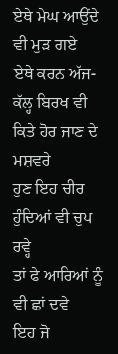ਏਥੇ ਮੇਘ ਆਉਂਦੇ ਵੀ ਮੁੜ ਗਏ
ਏਥੇ ਕਰਨ ਅੱਜ-ਕੱਲ੍ਹ ਬਿਰਖ ਵੀ
ਕਿਤੇ ਹੋਰ ਜਾਣ ਦੇ ਮਸ਼ਵਰੇ
ਹੁਣ ਇਹ ਚੀਰ ਹੁੰਦਿਆਂ ਵੀ ਚੁਪ ਰਵ੍ਹੇ
ਤਾਂ ਫੇ ਆਰਿਆਂ ਨੂੰ ਵੀ ਛਾਂ ਦਵੇ
ਇਹ ਜੋ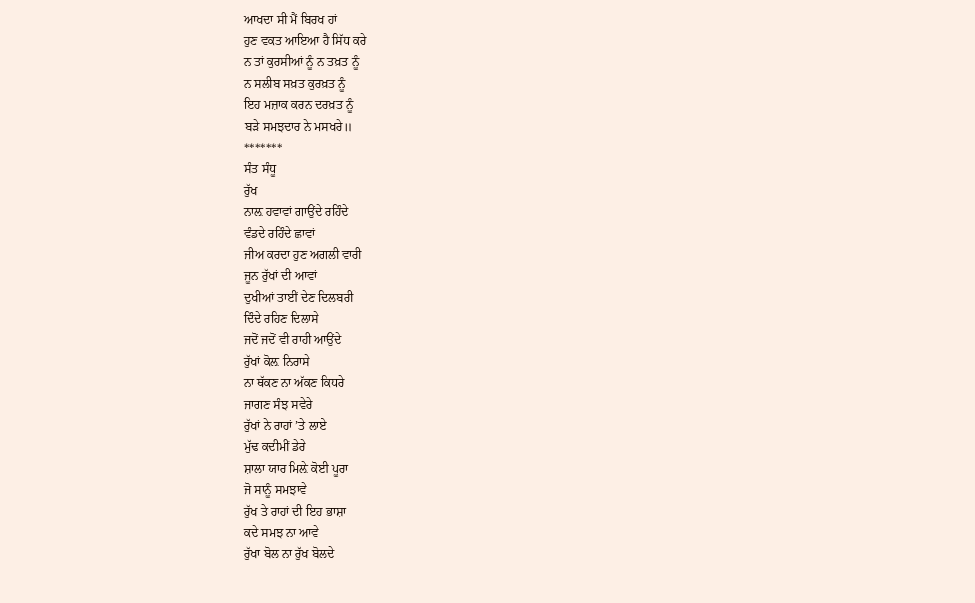ਆਖਦਾ ਸੀ ਮੈਂ ਬਿਰਖ ਹਾਂ
ਹੁਣ ਵਕਤ ਆਇਆ ਹੈ ਸਿੱਧ ਕਰੇ
ਨ ਤਾਂ ਕੁਰਸੀਆਂ ਨੂੰ ਨ ਤਖ਼ਤ ਨੂੰ
ਨ ਸਲੀਬ ਸਖ਼ਤ ਕੁਰਖ਼ਤ ਨੂੰ
ਇਹ ਮਜ਼ਾਕ ਕਰਨ ਦਰਖ਼ਤ ਨੂੰ
ਬੜੇ ਸਮਝਦਾਰ ਨੇ ਮਸਖਰੇ॥
*******
ਸੰਤ ਸੰਧੂ
ਰੁੱਖ
ਨਾਲ਼ ਹਵਾਵਾਂ ਗਾਉਂਦੇ ਰਹਿੰਦੇ
ਵੰਡਦੇ ਰਹਿੰਦੇ ਛਾਵਾਂ
ਜੀਅ ਕਰਦਾ ਹੁਣ ਅਗਲੀ ਵਾਰੀ
ਜੂਨ ਰੁੱਖਾਂ ਦੀ ਆਵਾਂ
ਦੁਖੀਆਂ ਤਾਈਂ ਦੇਣ ਦਿਲਬਰੀ
ਦਿੰਦੇ ਰਹਿਣ ਦਿਲਾਸੇ
ਜਦੋਂ ਜਦੋਂ ਵੀ ਰਾਹੀ ਆਉਂਦੇ
ਰੁੱਖਾਂ ਕੋਲ਼ ਨਿਰਾਸੇ
ਨਾ ਥੱਕਣ ਨਾ ਅੱਕਣ ਕਿਧਰੇ
ਜਾਗਣ ਸੰਝ ਸਵੇਰੇ
ਰੁੱਖਾਂ ਨੇ ਰਾਹਾਂ ’ਤੇ ਲਾਏ
ਮੁੱਢ ਕਦੀਮੀਂ ਡੇਰੇ
ਸ਼ਾਲਾ ਯਾਰ ਮਿਲ਼ੇ ਕੋਈ ਪੂਰਾ
ਜੋ ਸਾਨੂੰ ਸਮਝਾਵੇ
ਰੁੱਖ ਤੇ ਰਾਹਾਂ ਦੀ ਇਹ ਭਾਸ਼ਾ
ਕਦੇ ਸਮਝ ਨਾ ਆਵੇ
ਰੁੱਖਾ ਬੋਲ ਨਾ ਰੁੱਖ ਬੋਲਦੇ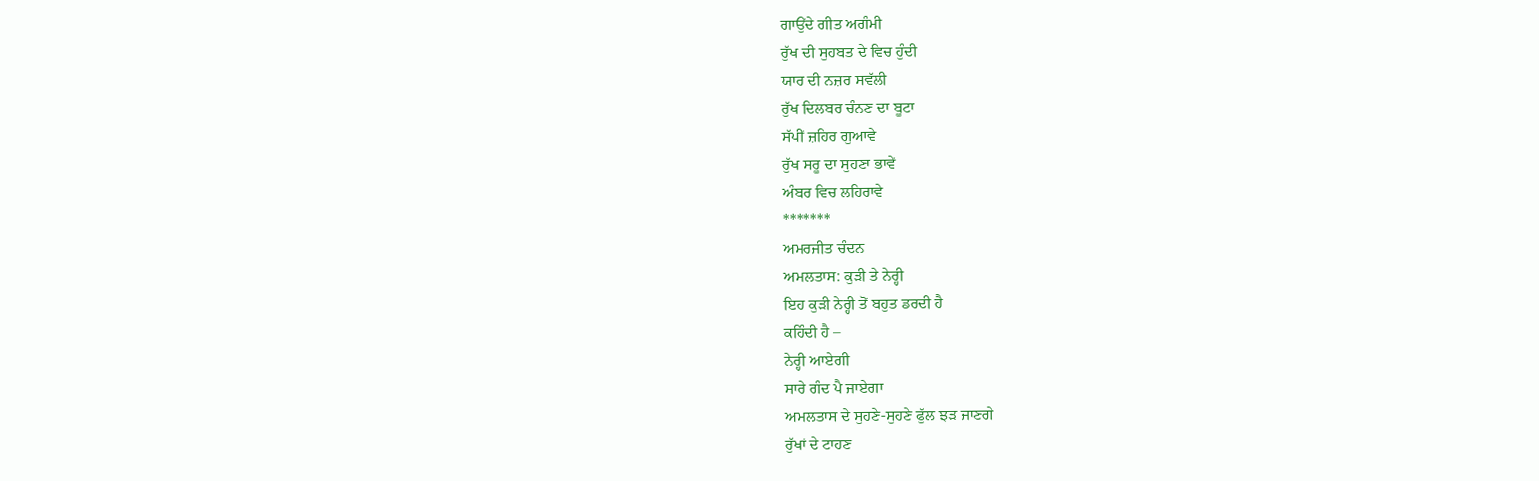ਗਾਉਂਦੇ ਗੀਤ ਅਗੰਮੀ
ਰੁੱਖ ਦੀ ਸੁਹਬਤ ਦੇ ਵਿਚ ਹੁੰਦੀ
ਯਾਰ ਦੀ ਨਜ਼ਰ ਸਵੱਲੀ
ਰੁੱਖ ਦਿਲਬਰ ਚੰਨਣ ਦਾ ਬੂਟਾ
ਸੱਪੀਂ ਜ਼ਹਿਰ ਗੁਆਵੇ
ਰੁੱਖ ਸਰੂ ਦਾ ਸੁਹਣਾ ਭਾਵੇਂ
ਅੰਬਰ ਵਿਚ ਲਹਿਰਾਵੇ
*******
ਅਮਰਜੀਤ ਚੰਦਨ
ਅਮਲਤਾਸ: ਕੁੜੀ ਤੇ ਨੇਰ੍ਹੀ
ਇਹ ਕੁੜੀ ਨੇਰ੍ਹੀ ਤੋਂ ਬਹੁਤ ਡਰਦੀ ਹੈ
ਕਹਿੰਦੀ ਹੈ –
ਨੇਰ੍ਹੀ ਆਏਗੀ
ਸਾਰੇ ਗੰਦ ਪੈ ਜਾਏਗਾ
ਅਮਲਤਾਸ ਦੇ ਸੁਹਣੇ-ਸੁਹਣੇ ਫੁੱਲ ਝੜ ਜਾਣਗੇ
ਰੁੱਖਾਂ ਦੇ ਟਾਹਣ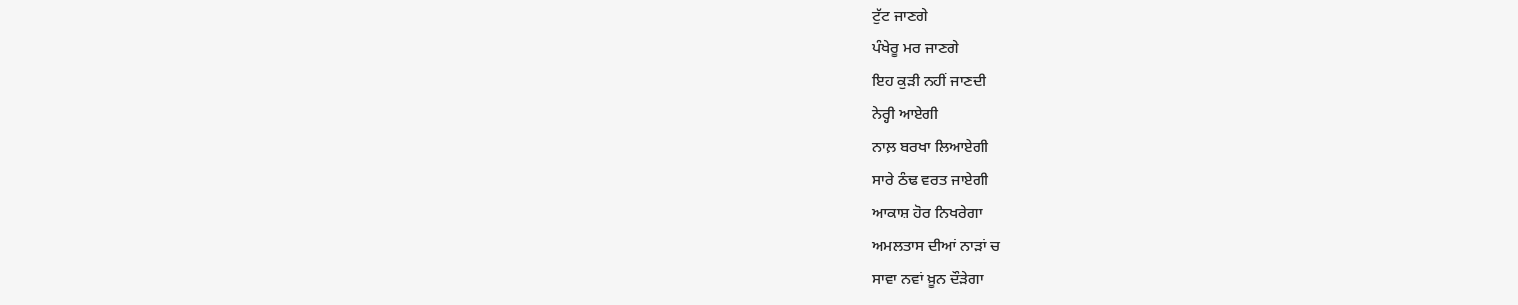ਟੁੱਟ ਜਾਣਗੇ
ਪੰਖੇਰੂ ਮਰ ਜਾਣਗੇ
ਇਹ ਕੁੜੀ ਨਹੀਂ ਜਾਣਦੀ
ਨੇਰ੍ਹੀ ਆਏਗੀ
ਨਾਲ਼ ਬਰਖਾ ਲਿਆਏਗੀ
ਸਾਰੇ ਠੰਢ ਵਰਤ ਜਾਏਗੀ
ਆਕਾਸ਼ ਹੋਰ ਨਿਖਰੇਗਾ
ਅਮਲਤਾਸ ਦੀਆਂ ਨਾੜਾਂ ਚ
ਸਾਵਾ ਨਵਾਂ ਖ਼ੂਨ ਦੌੜੇਗਾ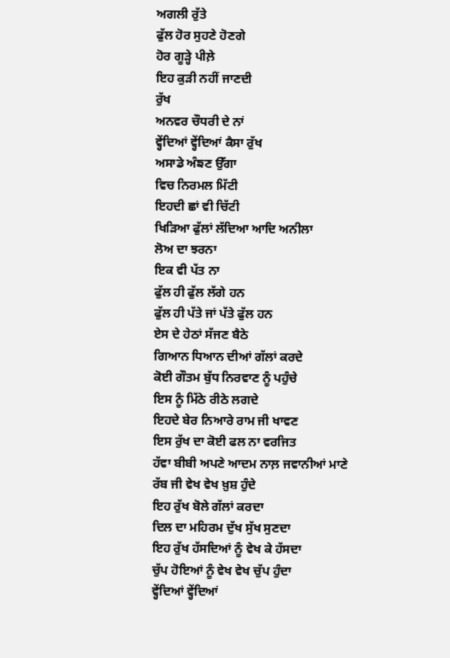ਅਗਲੀ ਰੁੱਤੇ
ਫੁੱਲ ਹੋਰ ਸੁਹਣੇ ਹੋਣਗੇ
ਹੋਰ ਗੂੜ੍ਹੇ ਪੀਲ਼ੇ
ਇਹ ਕੁੜੀ ਨਹੀਂ ਜਾਣਦੀ
ਰੁੱਖ
ਅਨਵਰ ਚੌਧਰੀ ਦੇ ਨਾਂ
ਵ੍ਹੇਂਦਿਆਂ ਵ੍ਹੇਂਦਿਆਂ ਕੈਸਾ ਰੁੱਖ
ਅਸਾਡੇ ਅੰਙਣ ਉੱਗਾ
ਵਿਚ ਨਿਰਮਲ ਮਿੱਟੀ
ਇਹਦੀ ਛਾਂ ਵੀ ਚਿੱਟੀ
ਖਿੜਿਆ ਫੁੱਲਾਂ ਲੱਦਿਆ ਆਦਿ ਅਨੀਲਾ
ਲੋਅ ਦਾ ਝਰਨਾ
ਇਕ ਵੀ ਪੱਤ ਨਾ
ਫੁੱਲ ਹੀ ਫੁੱਲ ਲੱਗੇ ਹਨ
ਫੁੱਲ ਹੀ ਪੱਤੇ ਜਾਂ ਪੱਤੇ ਫੁੱਲ ਹਨ
ਏਸ ਦੇ ਹੇਠਾਂ ਸੱਜਣ ਬੈਠੇ
ਗਿਆਨ ਧਿਆਨ ਦੀਆਂ ਗੱਲਾਂ ਕਰਦੇ
ਕੋਈ ਗੌਤਮ ਬੁੱਧ ਨਿਰਵਾਣ ਨੂੰ ਪਹੁੰਚੇ
ਇਸ ਨੂੰ ਮਿੱਠੇ ਰੀਠੇ ਲਗਦੇ
ਇਹਦੇ ਬੇਰ ਨਿਆਰੇ ਰਾਮ ਜੀ ਖਾਵਣ
ਇਸ ਰੁੱਖ ਦਾ ਕੋਈ ਫਲ ਨਾ ਵਰਜਿਤ
ਹੱਵਾ ਬੀਬੀ ਅਪਣੇ ਆਦਮ ਨਾਲ਼ ਜਵਾਨੀਆਂ ਮਾਣੇ
ਰੱਬ ਜੀ ਵੇਖ ਵੇਖ ਖ਼ੁਸ਼ ਹੁੰਦੇ
ਇਹ ਰੁੱਖ ਬੋਲੇ ਗੱਲਾਂ ਕਰਦਾ
ਦਿਲ ਦਾ ਮਹਿਰਮ ਦੁੱਖ ਸੁੱਖ ਸੁਣਦਾ
ਇਹ ਰੁੱਖ ਹੱਸਦਿਆਂ ਨੂੰ ਵੇਖ ਕੇ ਹੱਸਦਾ
ਚੁੱਪ ਹੋਇਆਂ ਨੂੰ ਵੇਖ ਵੇਖ ਚੁੱਪ ਹੁੰਦਾ
ਵ੍ਹੇਂਦਿਆਂ ਵ੍ਹੇਂਦਿਆਂ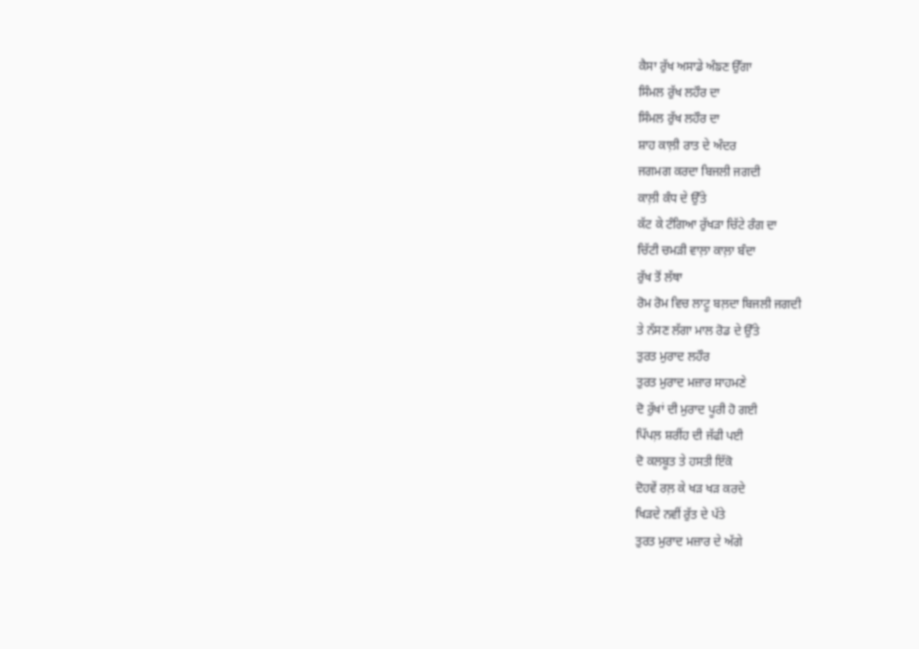ਕੈਸਾ ਰੁੱਖ ਅਸਾਡੇ ਅੰਙਣ ਉੱਗਾ
ਸਿੰਮਲ ਰੁੱਖ ਲਹੌਰ ਦਾ
ਸਿੰਮਲ ਰੁੱਖ ਲਹੌਰ ਦਾ
ਸ਼ਾਹ ਕਾਲ਼ੀ ਰਾਤ ਦੇ ਅੰਦਰ
ਜਗਮਗ ਕਰਦਾ ਬਿਜਲੀ ਜਗਦੀ
ਕਾਲ਼ੀ ਕੰਧ ਦੇ ਉੱਤੇ
ਕੱਟ ਕੇ ਟੰਗਿਆ ਰੁੱਖੜਾ ਚਿੱਟੇ ਰੰਗ ਦਾ
ਚਿੱਟੀ ਚਮੜੀ ਵਾਲ਼ਾ ਕਾਲ਼ਾ ਬੰਦਾ
ਰੁੱਖ ਤੋਂ ਲੱਥਾ
ਰੋਮ ਰੋਮ ਵਿਚ ਲਾਟੂ ਬਲ਼ਦਾ ਬਿਜਲੀ ਜਗਦੀ
ਤੇ ਨੱਸਣ ਲੱਗਾ ਮਾਲ ਰੋਡ ਦੇ ਉੱਤੇ
ਤੁਰਤ ਮੁਰਾਦ ਲਹੌਰ
ਤੁਰਤ ਮੁਰਾਦ ਮਜ਼ਾਰ ਸਾਹਮਣੇ
ਦੋ ਰੁੱਖਾਂ ਦੀ ਮੁਰਾਦ ਪੂਰੀ ਹੋ ਗਈ
ਪਿੱਪਲ਼ ਸ਼ਰੀਂਹ ਦੀ ਜੱਫੀ ਪਈ
ਦੋ ਕਲਬੂਤ ਤੇ ਹਸਤੀ ਇੱਕੋ
ਦੋਹਵੇਂ ਰਲ਼ ਕੇ ਖੜ ਖੜ ਕਰਦੇ
ਖਿੜਦੇ ਨਵੀਂ ਰੁੱਤ ਦੇ ਪੱਤੇ
ਤੁਰਤ ਮੁਰਾਦ ਮਜ਼ਾਰ ਦੇ ਅੱਗੇ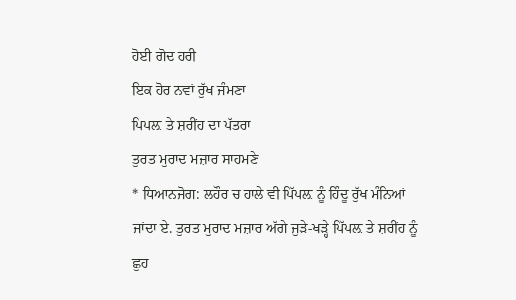ਹੋਈ ਗੋਦ ਹਰੀ
ਇਕ ਹੋਰ ਨਵਾਂ ਰੁੱਖ ਜੰਮਣਾ
ਪਿਪਲ਼ ਤੇ ਸ਼ਰੀਂਹ ਦਾ ਪੱਤਰਾ
ਤੁਰਤ ਮੁਰਾਦ ਮਜ਼ਾਰ ਸਾਹਮਣੇ
* ਧਿਆਨਜੋਗ: ਲਹੌਰ ਚ ਹਾਲੇ ਵੀ ਪਿੱਪਲ਼ ਨੂੰ ਹਿੰਦੂ ਰੁੱਖ ਮੰਨਿਆਂ ਜਾਂਦਾ ਏ. ਤੁਰਤ ਮੁਰਾਦ ਮਜ਼ਾਰ ਅੱਗੇ ਜੁੜੇ-ਖੜ੍ਹੇ ਪਿੱਪਲ਼ ਤੇ ਸ਼ਰੀਂਹ ਨੂੰ ਛੁਹ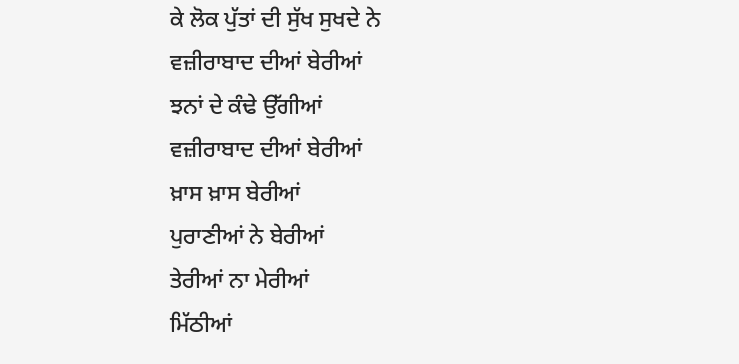ਕੇ ਲੋਕ ਪੁੱਤਾਂ ਦੀ ਸੁੱਖ ਸੁਖਦੇ ਨੇ
ਵਜ਼ੀਰਾਬਾਦ ਦੀਆਂ ਬੇਰੀਆਂ
ਝਨਾਂ ਦੇ ਕੰਢੇ ਉੱਗੀਆਂ
ਵਜ਼ੀਰਾਬਾਦ ਦੀਆਂ ਬੇਰੀਆਂ
ਖ਼ਾਸ ਖ਼ਾਸ ਬੇਰੀਆਂ
ਪੁਰਾਣੀਆਂ ਨੇ ਬੇਰੀਆਂ
ਤੇਰੀਆਂ ਨਾ ਮੇਰੀਆਂ
ਮਿੱਠੀਆਂ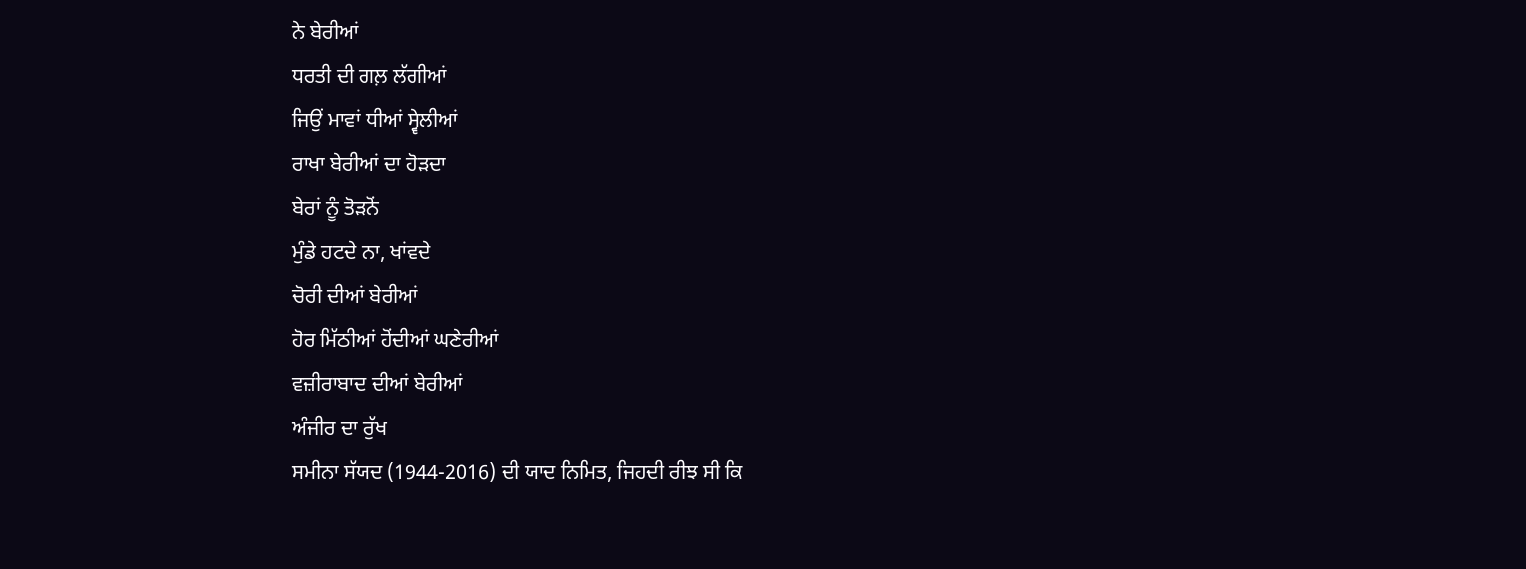ਨੇ ਬੇਰੀਆਂ
ਧਰਤੀ ਦੀ ਗਲ਼ ਲੱਗੀਆਂ
ਜਿਉਂ ਮਾਵਾਂ ਧੀਆਂ ਸ੍ਵੇਲੀਆਂ
ਰਾਖਾ ਬੇਰੀਆਂ ਦਾ ਹੋੜਦਾ
ਬੇਰਾਂ ਨੂੰ ਤੋੜਨੋਂ
ਮੁੰਡੇ ਹਟਦੇ ਨਾ, ਖਾਂਵਦੇ
ਚੋਰੀ ਦੀਆਂ ਬੇਰੀਆਂ
ਹੋਰ ਮਿੱਠੀਆਂ ਹੋਂਦੀਆਂ ਘਣੇਰੀਆਂ
ਵਜ਼ੀਰਾਬਾਦ ਦੀਆਂ ਬੇਰੀਆਂ
ਅੰਜੀਰ ਦਾ ਰੁੱਖ
ਸਮੀਨਾ ਸੱਯਦ (1944-2016) ਦੀ ਯਾਦ ਨਿਮਿਤ, ਜਿਹਦੀ ਰੀਝ ਸੀ ਕਿ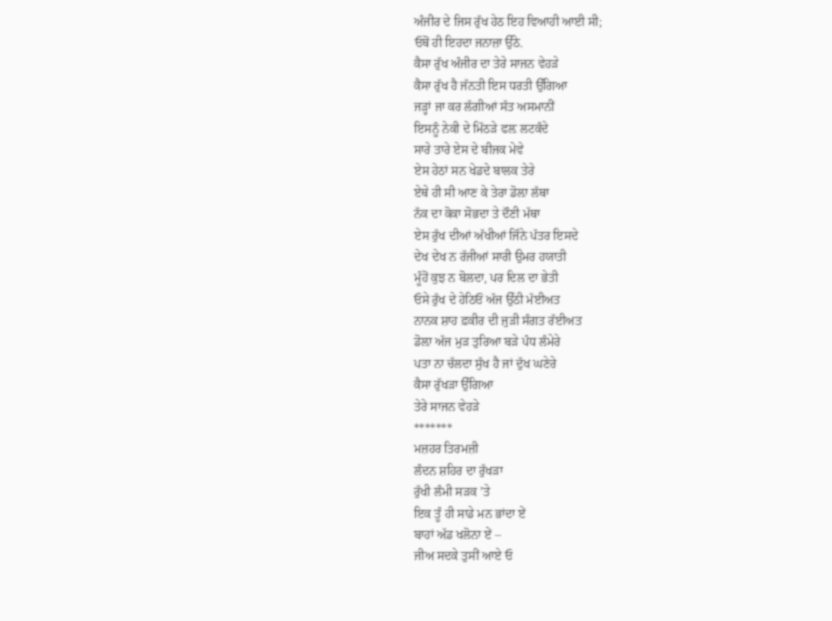ਅੰਜੀਰ ਦੇ ਜਿਸ ਰੁੱਖ ਹੇਠ ਇਹ ਵਿਆਹੀ ਆਈ ਸੀ;
ਓਥੋਂ ਹੀ ਇਹਦਾ ਜਨਾਜ਼ਾ ਉੱਠੇ.
ਕੈਸਾ ਰੁੱਖ ਅੰਜੀਰ ਦਾ ਤੇਰੇ ਸਾਜਨ ਵੇਹੜੇ
ਕੈਸਾ ਰੁੱਖ ਹੈ ਜੱਨਤੀ ਇਸ ਧਰਤੀ ਉੱਗਿਆ
ਜੜ੍ਹਾਂ ਜਾ ਕਰ ਲੱਗੀਆਂ ਸੱਤ ਅਸਮਾਨੀਂ
ਇਸਨੂੰ ਨੇਕੀ ਦੇ ਮਿੱਠੜੇ ਫਲ਼ ਲਟਕੰਦੇ
ਸਾਰੇ ਤਾਰੇ ਏਸ ਦੇ ਬੀਜਕ ਮੇਵੇ
ਏਸ ਹੇਠਾਂ ਸਨ ਖੇਡਦੇ ਬਾਲਕ ਤੇਰੇ
ਏਥੇ ਹੀ ਸੀ ਆਣ ਕੇ ਤੇਰਾ ਡੋਲ਼ਾ ਲੱਥਾ
ਨੱਕ ਦਾ ਕੋਕਾ ਸੋਭਦਾ ਤੇ ਦੌਣੀ ਮੱਥਾ
ਏਸ ਰੁੱਖ ਦੀਆਂ ਅੱਖੀਆਂ ਜਿੰਨੇ ਪੱਤਰ ਇਸਦੇ
ਦੇਖ ਦੇਖ ਨ ਰੱਜੀਆਂ ਸਾਰੀ ਉਮਰ ਹਯਾਤੀ
ਮੂੰਹੋਂ ਕੁਝ ਨ ਬੋਲਦਾ, ਪਰ ਦਿਲ ਦਾ ਭੇਤੀ
ਓਸੇ ਰੁੱਖ ਦੇ ਹੇਠਿਓਂ ਅੱਜ ਉੱਠੀ ਮੱਈਅਤ
ਨਾਨਕ ਸ਼ਾਹ ਫ਼ਕੀਰ ਦੀ ਜੁੜੀ ਸੰਗਤ ਰੱਈਅਤ
ਡੋਲ਼ਾ ਅੱਜ ਮੁੜ ਤੁਰਿਆ ਬੜੇ ਪੰਧ ਲੰਮੇਰੇ
ਪਤਾ ਨਾ ਚੱਲਦਾ ਸੁੱਖ ਹੈ ਜਾਂ ਦੁੱਖ ਘਣੇਰੇ
ਕੈਸਾ ਰੁੱਖੜਾ ਉੱਗਿਆ
ਤੇਰੇ ਸਾਜਨ ਵੇਹੜੇ
*******
ਮਜ਼ਹਰ ਤਿਰਮਜ਼ੀ
ਲੰਦਨ ਸ਼ਹਿਰ ਦਾ ਰੁੱਖੜਾ
ਰੁੱਖੀ ਲੰਮੀ ਸੜਕ ’ਤੇ
ਇਕ ਤੂੰ ਹੀ ਸਾਡੇ ਮਨ ਭਾਂਦਾ ਏਂ
ਬਾਹਾਂ ਅੱਡ ਖਲੋਨਾ ਏਂ –
ਜੀਅ ਸਦਕੇ ਤੁਸੀਂ ਆਏ ਓ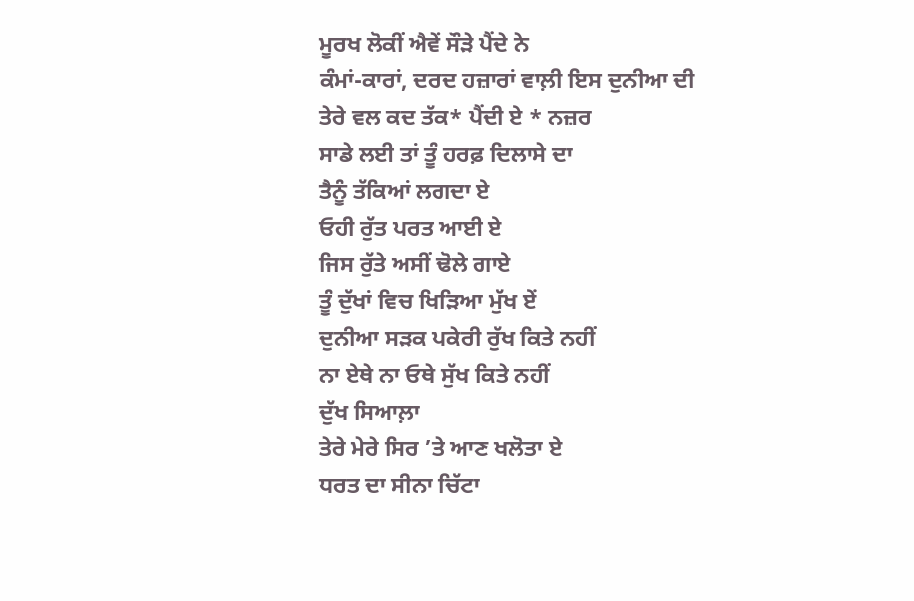ਮੂਰਖ ਲੋਕੀਂ ਐਵੇਂ ਸੌੜੇ ਪੈਂਦੇ ਨੇ
ਕੰਮਾਂ-ਕਾਰਾਂ, ਦਰਦ ਹਜ਼ਾਰਾਂ ਵਾਲ਼ੀ ਇਸ ਦੁਨੀਆ ਦੀ
ਤੇਰੇ ਵਲ ਕਦ ਤੱਕ* ਪੈਂਦੀ ਏ * ਨਜ਼ਰ
ਸਾਡੇ ਲਈ ਤਾਂ ਤੂੰ ਹਰਫ਼ ਦਿਲਾਸੇ ਦਾ
ਤੈਨੂੰ ਤੱਕਿਆਂ ਲਗਦਾ ਏ
ਓਹੀ ਰੁੱਤ ਪਰਤ ਆਈ ਏ
ਜਿਸ ਰੁੱਤੇ ਅਸੀਂ ਢੋਲੇ ਗਾਏ
ਤੂੰ ਦੁੱਖਾਂ ਵਿਚ ਖਿੜਿਆ ਮੁੱਖ ਏਂ
ਦੁਨੀਆ ਸੜਕ ਪਕੇਰੀ ਰੁੱਖ ਕਿਤੇ ਨਹੀਂ
ਨਾ ਏਥੇ ਨਾ ਓਥੇ ਸੁੱਖ ਕਿਤੇ ਨਹੀਂ
ਦੁੱਖ ਸਿਆਲ਼ਾ
ਤੇਰੇ ਮੇਰੇ ਸਿਰ ’ਤੇ ਆਣ ਖਲੋਤਾ ਏ
ਧਰਤ ਦਾ ਸੀਨਾ ਚਿੱਟਾ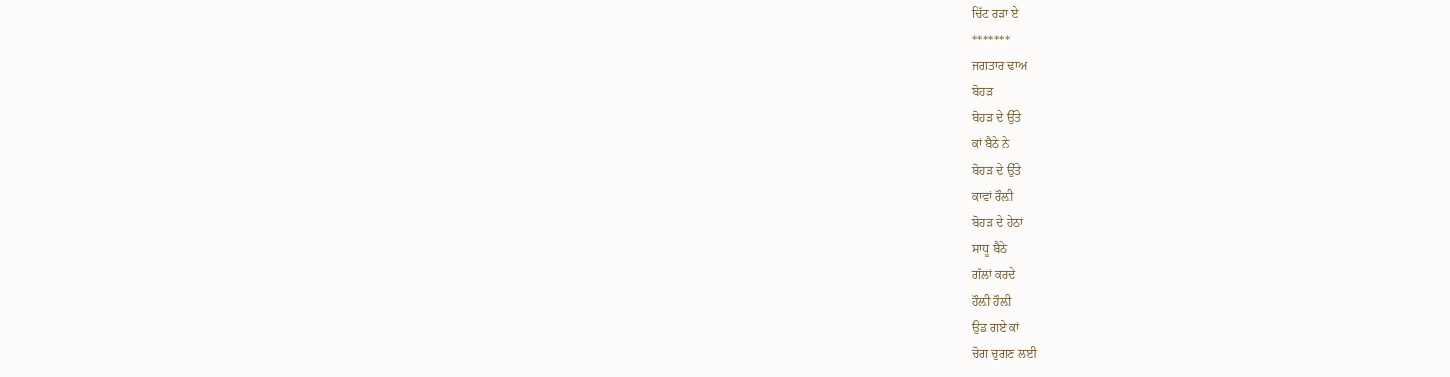ਚਿੱਟ ਰੜਾ ਏ
*******
ਜਗਤਾਰ ਢਾਅ
ਬੋਹੜ
ਬੋਹੜ ਦੇ ਉੱਤੇ
ਕਾਂ ਬੈਠੇ ਨੇ
ਬੋਹੜ ਦੇ ਉੱਤੇ
ਕਾਵਾਂ ਰੌਲ਼ੀ
ਬੋਹੜ ਦੇ ਹੇਠਾਂ
ਸਾਧੂ ਬੈਠੇ
ਗੱਲਾਂ ਕਰਦੇ
ਹੌਲ਼ੀ ਹੌਲ਼ੀ
ਉਡ ਗਏ ਕਾਂ
ਚੋਗ ਚੁਗਣ ਲਈ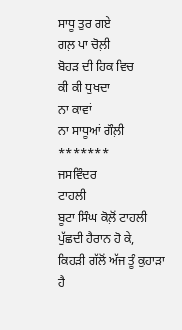ਸਾਧੂ ਤੁਰ ਗਏ
ਗਲ਼ ਪਾ ਚੋਲ਼ੀ
ਬੋਹੜ ਦੀ ਹਿਕ ਵਿਚ
ਕੀ ਕੀ ਧੁਖਦਾ
ਨਾ ਕਾਵਾਂ
ਨਾ ਸਾਧੂਆਂ ਗੌਲ਼ੀ
*******
ਜਸਵਿੰਦਰ
ਟਾਹਲੀ
ਬੂਟਾ ਸਿੰਘ ਕੋਲ਼ੋਂ ਟਾਹਲੀ ਪੁੱਛਦੀ ਹੈਰਾਨ ਹੋ ਕੇ,
ਕਿਹੜੀ ਗੱਲੋਂ ਅੱਜ ਤੂੰ ਕੁਹਾੜਾ ਹੈ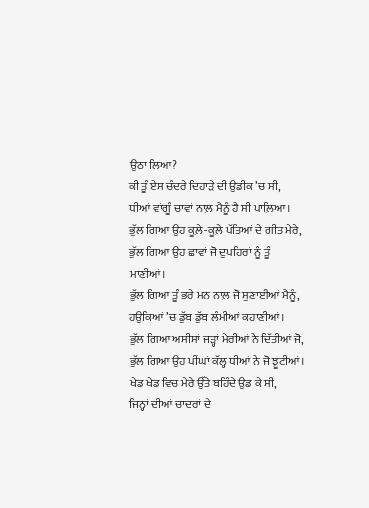ਉਠਾ ਲਿਆ?
ਕੀ ਤੂੰ ਏਸ ਚੰਦਰੇ ਦਿਹਾੜੇ ਦੀ ਉਡੀਕ ’ਚ ਸੀ,
ਧੀਆਂ ਵਾਂਗੂੰ ਚਾਵਾਂ ਨਾਲ਼ ਮੈਨੂੰ ਹੈ ਸੀ ਪਾਲ਼ਿਆ।
ਭੁੱਲ ਗਿਆ ਉਹ ਕੂਲ਼ੇ-ਕੂਲ਼ੇ ਪੱਤਿਆਂ ਦੇ ਗੀਤ ਮੇਰੇ,
ਭੁੱਲ ਗਿਆ ਉਹ ਛਾਵਾਂ ਜੋ ਦੁਪਹਿਰਾਂ ਨੂੰ ਤੂੰ ਮਾਣੀਆਂ।
ਭੁੱਲ ਗਿਆ ਤੂੰ ਭਰੇ ਮਨ ਨਾਲ਼ ਜੋ ਸੁਣਾਈਆਂ ਮੈਨੂੰ,
ਹਉਕਿਆਂ ’ਚ ਡੁੱਬ ਡੁੱਬ ਲੰਮੀਆਂ ਕਹਾਣੀਆਂ।
ਭੁੱਲ ਗਿਆ ਅਸੀਸਾਂ ਜੜ੍ਹਾਂ ਮੇਰੀਆਂ ਨੇ ਦਿੱਤੀਆਂ ਜੋ,
ਭੁੱਲ ਗਿਆ ਉਹ ਪੀਂਘਾਂ ਕੱਲ੍ਹ ਧੀਆਂ ਨੇ ਜੋ ਝੂਟੀਆਂ।
ਖੇਡ ਖੇਡ ਵਿਚ ਮੇਰੇ ਉੱਤੇ ਬਹਿੰਦੇ ਉਡ ਕੇ ਸੀ,
ਜਿਨ੍ਹਾਂ ਦੀਆਂ ਚਾਦਰਾਂ ਦੇ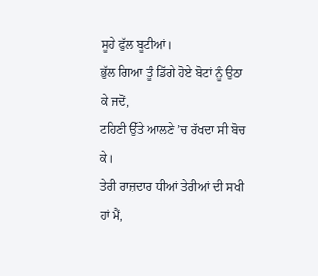ਸੂਹੇ ਫੁੱਲ ਬੂਟੀਆਂ।
ਭੁੱਲ ਗਿਆ ਤੂੰ ਡਿੱਗੇ ਹੋਏ ਬੋਟਾਂ ਨੂੰ ਉਠਾ ਕੇ ਜਦੋਂ,
ਟਹਿਣੀ ਉੱਤੇ ਆਲਣੇ ’ਚ ਰੱਖਦਾ ਸੀ ਬੋਚ ਕੇ।
ਤੇਰੀ ਰਾਜ਼ਦਾਰ ਧੀਆਂ ਤੇਰੀਆਂ ਦੀ ਸਖੀ ਹਾਂ ਮੈਂ,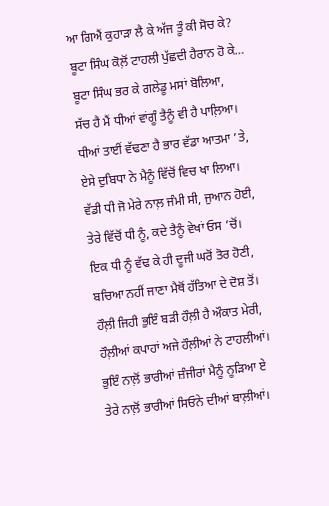ਆ ਗਿਐਂ ਕੁਹਾੜਾ ਲੈ ਕੇ ਅੱਜ ਤੂੰ ਕੀ ਸੋਚ ਕੇ?
ਬੂਟਾ ਸਿੰਘ ਕੋਲ਼ੋਂ ਟਾਹਲੀ ਪੁੱਛਦੀ ਹੈਰਾਨ ਹੋ ਕੇ…
ਬੂਟਾ ਸਿੰਘ ਭਰ ਕੇ ਗਲੇਡੂ ਮਸਾਂ ਬੋਲਿਆ,
ਸੱਚ ਹੈ ਮੈਂ ਧੀਆਂ ਵਾਂਗੂੰ ਤੈਨੂੰ ਵੀ ਹੈ ਪਾਲ਼ਿਆ।
ਧੀਆਂ ਤਾਈਂ ਵੱਢਣਾ ਹੈ ਭਾਰ ਵੱਡਾ ਆਤਮਾ ’ਤੇ,
ਏਸੇ ਦੁਬਿਧਾ ਨੇ ਮੈਨੂੰ ਵਿੱਚੋਂ ਵਿਚ ਖਾ ਲਿਆ।
ਵੱਡੀ ਧੀ ਜੋ ਮੇਰੇ ਨਾਲ਼ ਜੰਮੀ ਸੀ, ਜੁਆਨ ਹੋਈ,
ਤੇਰੇ ਵਿੱਚੋਂ ਧੀ ਨੂੰ, ਕਦੇ ਤੈਨੂੰ ਵੇਖਾਂ ਓਸ ’ਚੋਂ।
ਇਕ ਧੀ ਨੂੰ ਵੱਢ ਕੇ ਹੀ ਦੂਜੀ ਘਰੋਂ ਤੋਰ ਹੋਣੀ,
ਬਚਿਆ ਨਹੀਂ ਜਾਣਾ ਮੈਥੋਂ ਹੱਤਿਆ ਦੇ ਦੋਸ਼ ਤੋਂ।
ਹੌਲ਼ੀ ਜਿਹੀ ਭੁਇੰ ਬੜੀ ਹੌਲ਼ੀ ਹੈ ਔਕਾਤ ਮੇਰੀ,
ਹੌਲ਼ੀਆਂ ਕਪਾਹਾਂ ਅਜੇ ਹੌਲ਼ੀਆਂ ਨੇ ਟਾਹਲੀਆਂ।
ਭੁਇੰ ਨਾਲ਼ੋਂ ਭਾਰੀਆਂ ਜ਼ੰਜੀਰਾਂ ਮੈਨੂੰ ਨੂੜਿਆ ਏ
ਤੇਰੇ ਨਾਲ਼ੋਂ ਭਾਰੀਆਂ ਸਿਓਨੇ ਦੀਆਂ ਬਾਲ਼ੀਆਂ।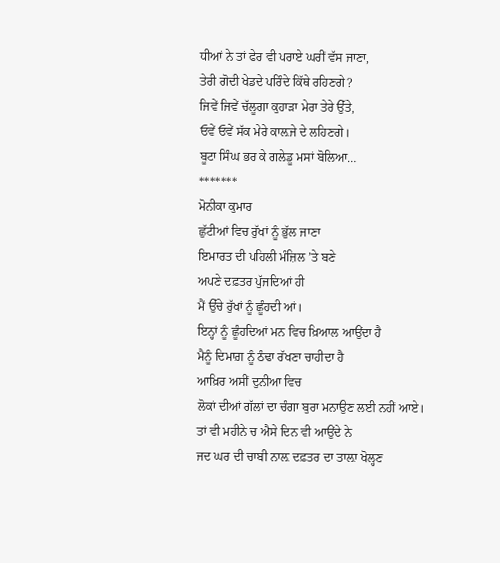ਧੀਆਂ ਨੇ ਤਾਂ ਫੇਰ ਵੀ ਪਰਾਏ ਘਰੀਂ ਵੱਸ ਜਾਣਾ,
ਤੇਰੀ ਗੋਦੀ ਖੇਡਦੇ ਪਰਿੰਦੇ ਕਿੱਥੇ ਰਹਿਣਗੇ?
ਜਿਵੇਂ ਜਿਵੇਂ ਚੱਲੂਗਾ ਕੁਹਾੜਾ ਮੇਰਾ ਤੇਰੇ ਉੱਤੇ,
ਓਵੇਂ ਓਵੇਂ ਸੱਕ ਮੇਰੇ ਕਾਲ਼ਜੇ ਦੇ ਲਹਿਣਗੇ।
ਬੂਟਾ ਸਿੰਘ ਭਰ ਕੇ ਗਲੇਡੂ ਮਸਾਂ ਬੋਲਿਆ…
*******
ਮੋਨੀਕਾ ਕੁਮਾਰ
ਛੁੱਟੀਆਂ ਵਿਚ ਰੁੱਖਾਂ ਨੂੰ ਭੁੱਲ ਜਾਣਾ
ਇਮਾਰਤ ਦੀ ਪਹਿਲੀ ਮੰਜ਼ਿਲ ’ਤੇ ਬਣੇ
ਅਪਣੇ ਦਫ਼ਤਰ ਪੁੱਜਦਿਆਂ ਹੀ
ਮੈਂ ਉੱਚੇ ਰੁੱਖਾਂ ਨੂੰ ਛੂੰਹਦੀ ਆਂ।
ਇਨ੍ਹਾਂ ਨੂੰ ਛੂੰਹਦਿਆਂ ਮਨ ਵਿਚ ਖ਼ਿਆਲ ਆਉਂਦਾ ਹੈ
ਮੈਨੂੰ ਦਿਮਾਗ਼ ਨੂੰ ਠੰਢਾ ਰੱਖਣਾ ਚਾਹੀਦਾ ਹੈ
ਆਖ਼ਿਰ ਅਸੀਂ ਦੁਨੀਆ ਵਿਚ
ਲੋਕਾਂ ਦੀਆਂ ਗੱਲਾਂ ਦਾ ਚੰਗਾ ਬੁਰਾ ਮਨਾਉਣ ਲਈ ਨਹੀਂ ਆਏ।
ਤਾਂ ਵੀ ਮਹੀਨੇ ਚ ਐਸੇ ਦਿਨ ਵੀ ਆਉਂਦੇ ਨੇ
ਜਦ ਘਰ ਦੀ ਚਾਬੀ ਨਾਲ਼ ਦਫ਼ਤਰ ਦਾ ਤਾਲ਼ਾ ਖੋਲ੍ਹਣ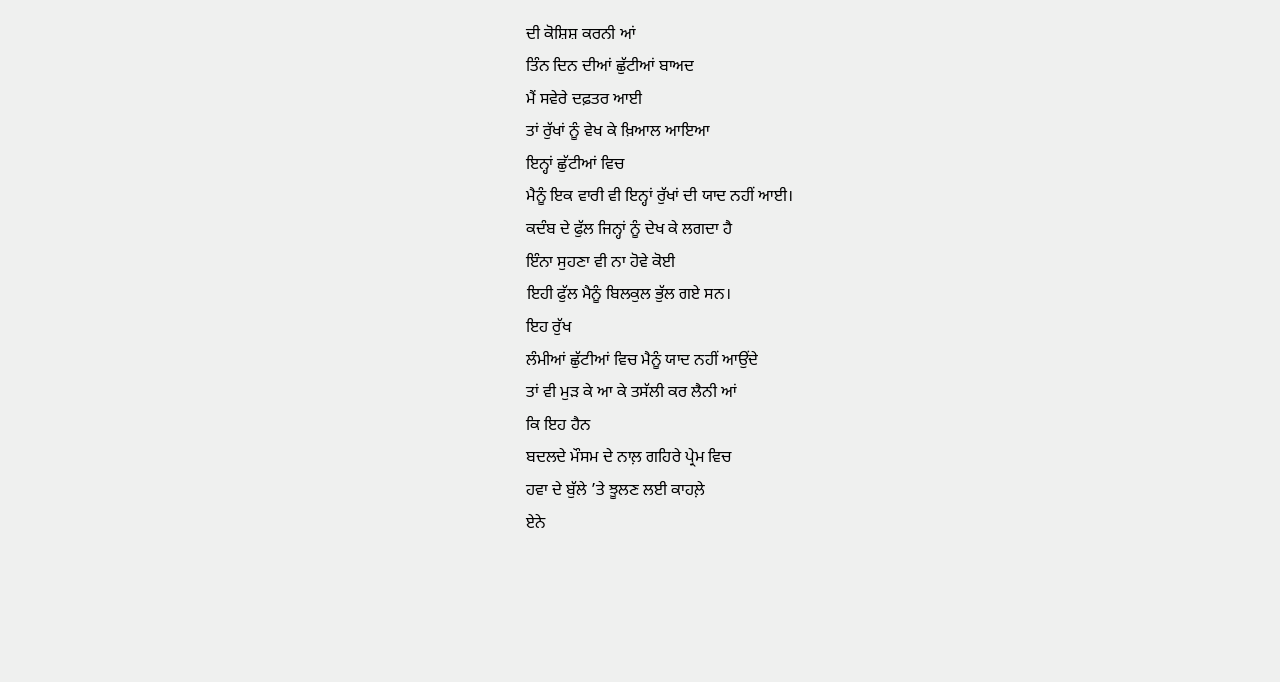ਦੀ ਕੋਸ਼ਿਸ਼ ਕਰਨੀ ਆਂ
ਤਿੰਨ ਦਿਨ ਦੀਆਂ ਛੁੱਟੀਆਂ ਬਾਅਦ
ਮੈਂ ਸਵੇਰੇ ਦਫ਼ਤਰ ਆਈ
ਤਾਂ ਰੁੱਖਾਂ ਨੂੰ ਵੇਖ ਕੇ ਖ਼ਿਆਲ ਆਇਆ
ਇਨ੍ਹਾਂ ਛੁੱਟੀਆਂ ਵਿਚ
ਮੈਨੂੰ ਇਕ ਵਾਰੀ ਵੀ ਇਨ੍ਹਾਂ ਰੁੱਖਾਂ ਦੀ ਯਾਦ ਨਹੀਂ ਆਈ।
ਕਦੰਬ ਦੇ ਫੁੱਲ ਜਿਨ੍ਹਾਂ ਨੂੰ ਦੇਖ ਕੇ ਲਗਦਾ ਹੈ
ਇੰਨਾ ਸੁਹਣਾ ਵੀ ਨਾ ਹੋਵੇ ਕੋਈ
ਇਹੀ ਫੁੱਲ ਮੈਨੂੰ ਬਿਲਕੁਲ ਭੁੱਲ ਗਏ ਸਨ।
ਇਹ ਰੁੱਖ
ਲੰਮੀਆਂ ਛੁੱਟੀਆਂ ਵਿਚ ਮੈਨੂੰ ਯਾਦ ਨਹੀਂ ਆਉਂਦੇ
ਤਾਂ ਵੀ ਮੁੜ ਕੇ ਆ ਕੇ ਤਸੱਲੀ ਕਰ ਲੈਨੀ ਆਂ
ਕਿ ਇਹ ਹੈਨ
ਬਦਲਦੇ ਮੌਸਮ ਦੇ ਨਾਲ਼ ਗਹਿਰੇ ਪ੍ਰੇਮ ਵਿਚ
ਹਵਾ ਦੇ ਬੁੱਲੇ ’ਤੇ ਝੂਲਣ ਲਈ ਕਾਹਲ਼ੇ
ਏਨੇ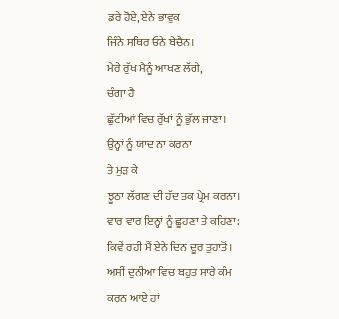ਡਰੇ ਹੋਏ, ਏਨੇ ਭਾਵੁਕ
ਜਿੰਨੇ ਸਥਿਰ ਓਨੇ ਬੇਚੈਨ।
ਮੇਰੇ ਰੁੱਖ ਮੈਨੂੰ ਆਖਣ ਲੱਗੇ,
ਚੰਗਾ ਹੈ
ਛੁੱਟੀਆਂ ਵਿਚ ਰੁੱਖਾਂ ਨੂੰ ਭੁੱਲ ਜਾਣਾ।
ਉਨ੍ਹਾਂ ਨੂੰ ਯਾਦ ਨਾ ਕਰਨਾ
ਤੇ ਮੁੜ ਕੇ
ਝੂਠਾ ਲੱਗਣ ਦੀ ਹੱਦ ਤਕ ਪ੍ਰੇਮ ਕਰਨਾ।
ਵਾਰ ਵਾਰ ਇਨ੍ਹਾਂ ਨੂੰ ਛੂਹਣਾ ਤੇ ਕਹਿਣਾ:
ਕਿਵੇਂ ਰਹੀ ਮੈਂ ਏਨੇ ਦਿਨ ਦੂਰ ਤੁਹਾਤੋਂ।
ਅਸੀਂ ਦੁਨੀਆ ਵਿਚ ਬਹੁਤ ਸਾਰੇ ਕੰਮ ਕਰਨ ਆਏ ਹਾਂ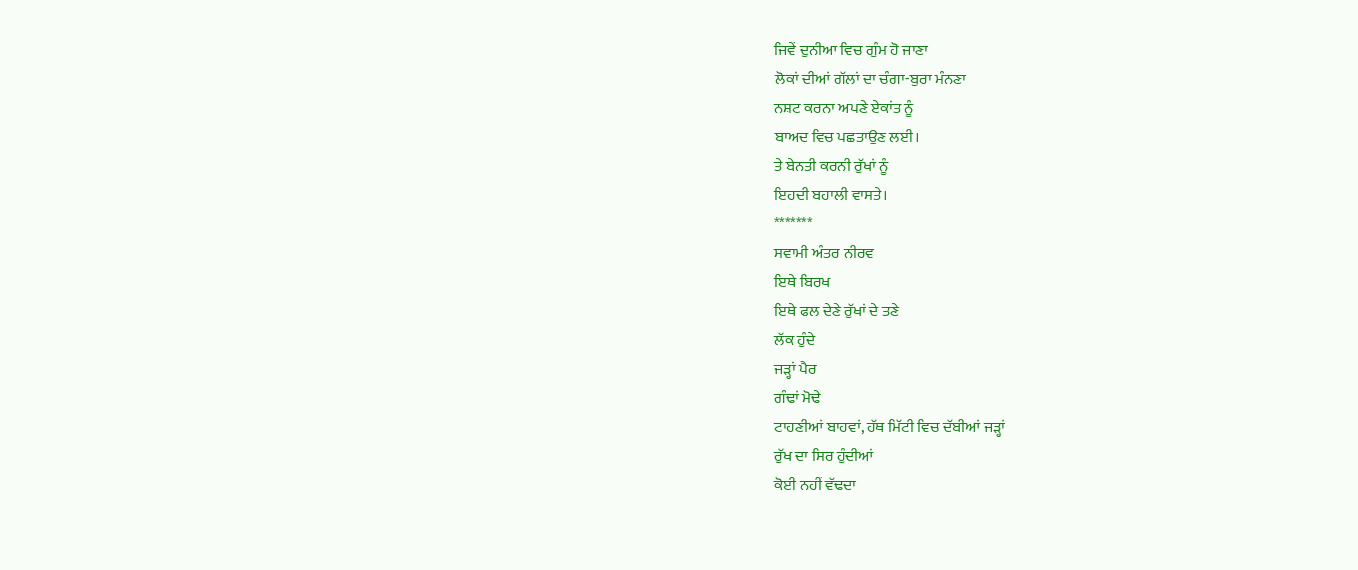ਜਿਵੇਂ ਦੁਨੀਆ ਵਿਚ ਗੁੰਮ ਹੋ ਜਾਣਾ
ਲੋਕਾਂ ਦੀਆਂ ਗੱਲਾਂ ਦਾ ਚੰਗਾ-ਬੁਰਾ ਮੰਨਣਾ
ਨਸ਼ਟ ਕਰਨਾ ਅਪਣੇ ਏਕਾਂਤ ਨੂੰ
ਬਾਅਦ ਵਿਚ ਪਛਤਾਉਣ ਲਈ।
ਤੇ ਬੇਨਤੀ ਕਰਨੀ ਰੁੱਖਾਂ ਨੂੰ
ਇਹਦੀ ਬਹਾਲੀ ਵਾਸਤੇ।
*******
ਸਵਾਮੀ ਅੰਤਰ ਨੀਰਵ
ਇਥੇ ਬਿਰਖ
ਇਥੇ ਫਲ ਦੇਣੇ ਰੁੱਖਾਂ ਦੇ ਤਣੇ
ਲੱਕ ਹੁੰਦੇ
ਜੜ੍ਹਾਂ ਪੈਰ
ਗੰਢਾਂ ਮੋਢੇ
ਟਾਹਣੀਆਂ ਬਾਹਵਾਂ, ਹੱਥ ਮਿੱਟੀ ਵਿਚ ਦੱਬੀਆਂ ਜੜ੍ਹਾਂ
ਰੁੱਖ ਦਾ ਸਿਰ ਹੁੰਦੀਆਂ
ਕੋਈ ਨਹੀਂ ਵੱਢਦਾ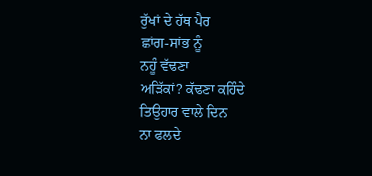ਰੁੱਖਾਂ ਦੇ ਹੱਥ ਪੈਰ
ਛਾਂਗ-ਸਾਂਭ ਨੂੰ
ਨਹੂੰ ਵੱਢਣਾ
ਅੜਿੱਕਾਂ? ਕੱਢਣਾ ਕਹਿੰਦੇ
ਤਿਉਹਾਰ ਵਾਲੇ ਦਿਨ
ਨਾ ਫਲਦੇ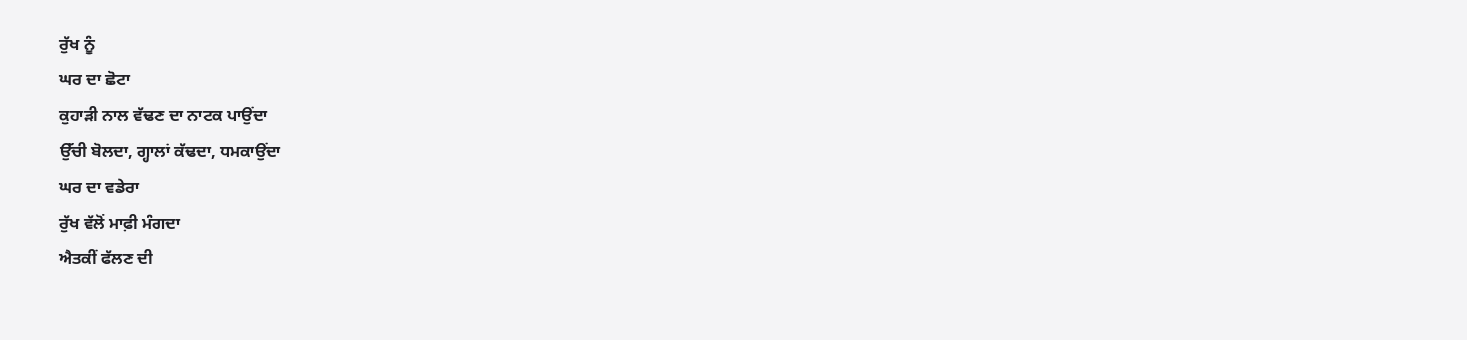ਰੁੱਖ ਨੂੰ
ਘਰ ਦਾ ਛੋਟਾ
ਕੁਹਾੜੀ ਨਾਲ ਵੱਢਣ ਦਾ ਨਾਟਕ ਪਾਉਂਦਾ
ਉੱਚੀ ਬੋਲਦਾ, ਗ੍ਹਾਲਾਂ ਕੱਢਦਾ, ਧਮਕਾਉਂਦਾ
ਘਰ ਦਾ ਵਡੇਰਾ
ਰੁੱਖ ਵੱਲੋਂ ਮਾਫ਼ੀ ਮੰਗਦਾ
ਐਤਕੀਂ ਫੱਲਣ ਦੀ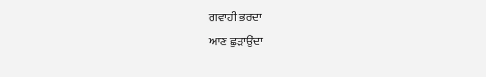ਗਵਾਹੀ ਭਰਦਾ
ਆਣ ਛੁੜਾਉਂਦਾ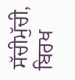ਸੱਚੀਮੁੱਚੀ, ਬਿਰਖ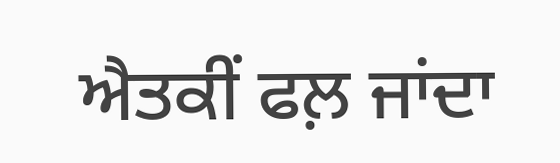ਐਤਕੀਂ ਫਲ਼ ਜਾਂਦਾ